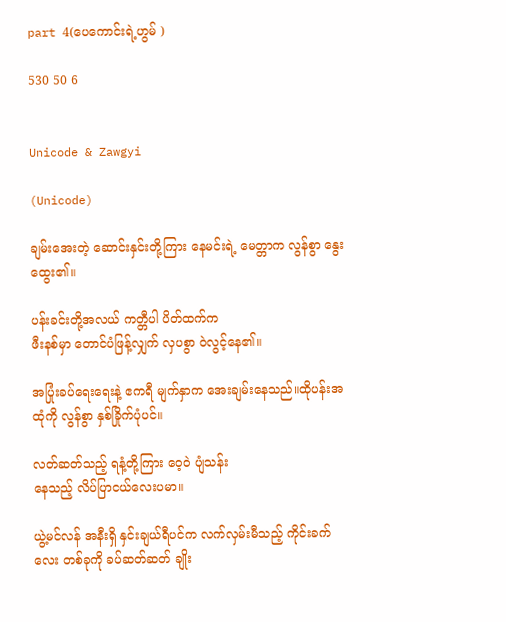part 4(ပေကောင်းရဲ့ဟွမ် )

530 50 6


Unicode & Zawgyi

(Unicode)

ချမ်းအေးတဲ့ ဆောင်းနှင်းတို့ကြား နေမင်းရဲ့ မေတ္တာက လွန်စွာ နွေးထွေး၏။

ပန်းခင်းတို့အလယ် ကတ္တီပါ ပိတ်ထက်က
ဖီးနစ်မှာ တောင်ပံဖြန့်လျှက် လှပစွာ ဝဲလွင့်နေ၏။

အပြုံးခပ်ရေးရေးနဲ့ ဧကရီ မျက်နှာက အေးချမ်းနေသည်။ထိုပန်းအထုံကို လွန်စွာ နှစ်ခြိုက်ပုံပင်။

လတ်ဆတ်သည့် ရနံ့တို့ကြား ဝေ့ဝဲ ပျံသန်း
နေသည့် လိပ်ပြာငယ်လေးပမာ။

ယွဲ့မင်လန် အနီးရှိ နှင်းချယ်ရီပင်က လက်လှမ်းမီသည့် ကိုင်းခက်လေး တစ်ခုကို ခပ်ဆတ်ဆတ် ချိုး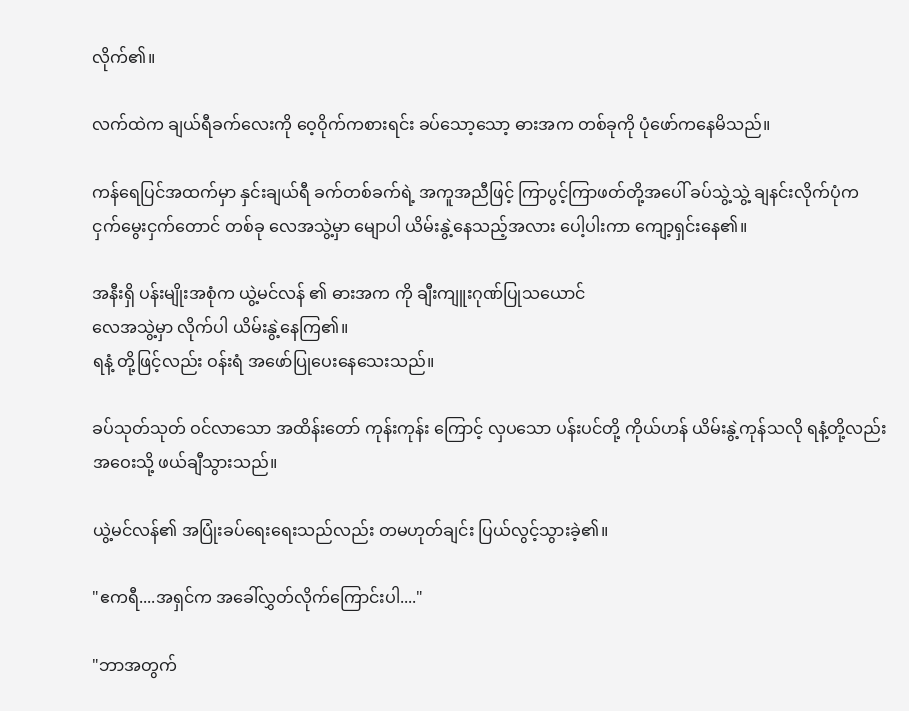လိုက်၏။

လက်ထဲက ချယ်ရီခက်လေးကို ဝေ့ဝိုက်ကစားရင်း ခပ်သော့သော့ ဓားအက တစ်ခုကို ပုံဖော်ကနေမိသည်။

ကန်ရေပြင်အထက်မှာ နှင်းချယ်ရီ ခက်တစ်ခက်ရဲ့ အကူအညီဖြင့် ကြာပွင့်ကြာဖတ်တို့အပေါ် ခပ်သွဲ့သွဲ့ ချနင်းလိုက်ပုံက ငှက်မွေးငှက်တောင် တစ်ခု လေအသွဲ့မှာ မျောပါ ယိမ်းနွဲ့နေသည့်အလား ပေါ့ပါးကာ ကျော့ရှင်းနေ၏။

အနီးရှိ ပန်းမျိုးအစုံက ယွဲ့မင်လန် ၏ ဓားအက ကို ချီးကျူးဂုဏ်ပြုသယောင်
လေအသွဲ့မှာ လိုက်ပါ ယိမ်းနွဲ့နေကြ၏။
ရနံ့ တို့ဖြင့်လည်း ဝန်းရံ အဖော်ပြုပေးနေသေးသည်။

ခပ်သုတ်သုတ် ဝင်လာသော အထိန်းတော် ကုန်းကုန်း ကြောင့် လှပသော ပန်းပင်တို့ ကိုယ်ဟန် ယိမ်းနွဲ့ကုန်သလို ရနံ့တို့လည်း အဝေးသို့ ဖယ်ချီသွားသည်။

ယွဲ့မင်လန်၏ အပြုံးခပ်ရေးရေးသည်လည်း တမဟုတ်ချင်း ပြယ်လွင့်သွားခဲ့၏။

"ဧကရီ....အရှင်က အခေါ်လွှတ်လိုက်ကြောင်းပါ...."

"ဘာအတွက်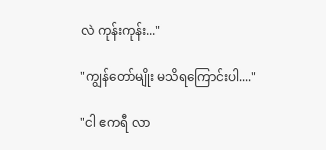လဲ ကုန်းကုန်း..."

"ကျွန်တော်မျိုး မသိရကြောင်းပါ...."

"ငါ ဧကရီ လာ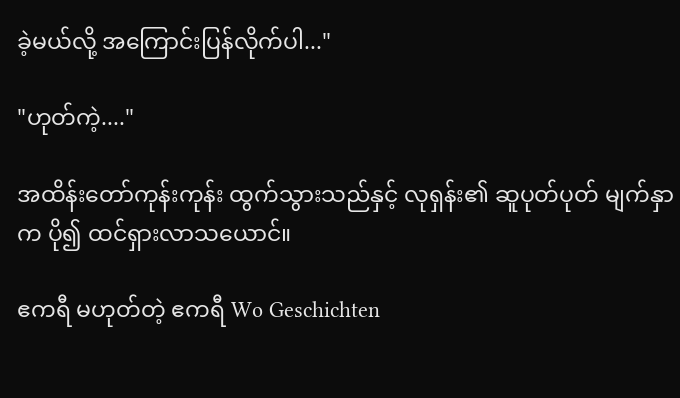ခဲ့မယ်လို့ အကြောင်းပြန်လိုက်ပါ..."

"ဟုတ်ကဲ့...."

အထိန်းတော်ကုန်းကုန်း ထွက်သွားသည်နှင့် လုရှန်း၏ ဆူပုတ်ပုတ် မျက်နှာက ပို၍ ထင်ရှားလာသယောင်။

ဧကရီ မဟုတ်တဲ့ ဧကရီ Wo Geschichten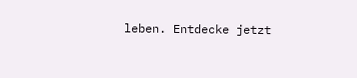leben. Entdecke jetzt